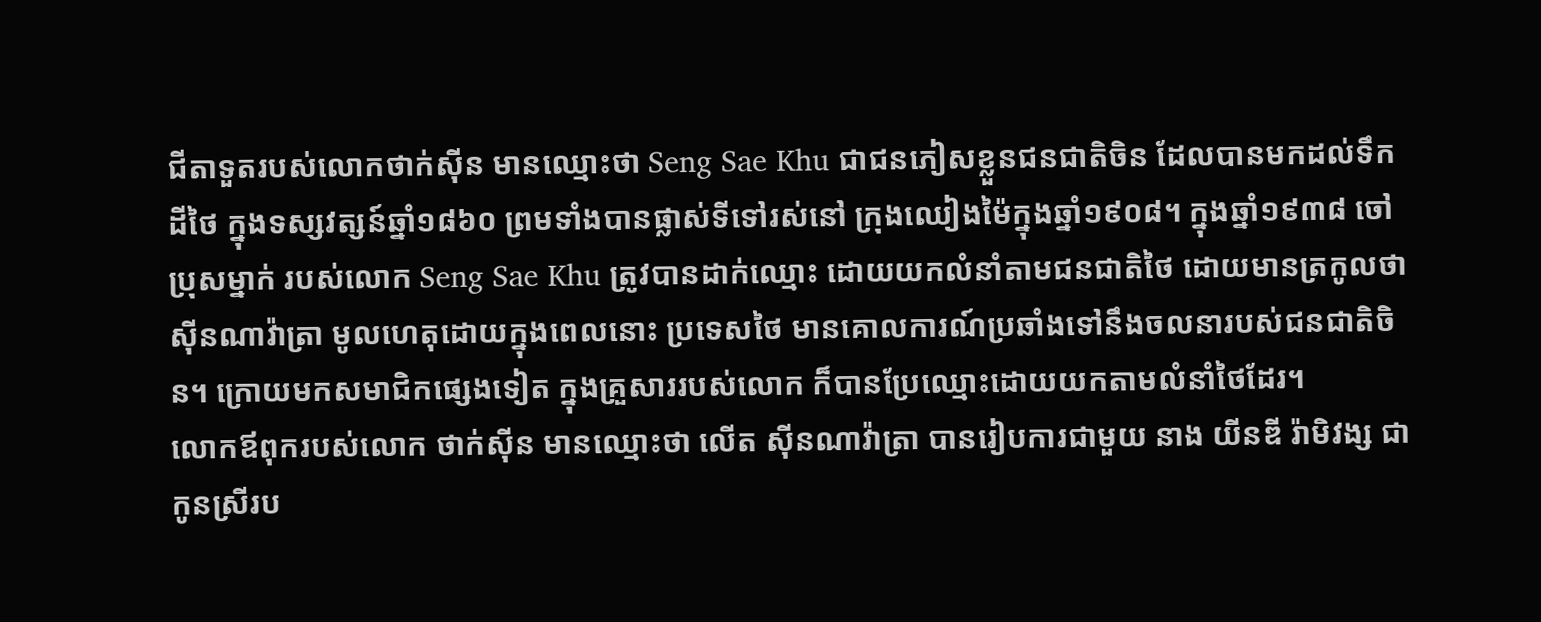ជីតាទួតរបស់លោកថាក់ស៊ីន មានឈ្មោះថា Seng Sae Khu ជាជនភៀសខ្លួនជនជាតិចិន ដែលបានមកដល់ទឹកដីថៃ ក្នុងទស្សវត្សន៍ឆ្នាំ១៨៦០ ព្រមទាំងបានផ្លាស់ទីទៅរស់នៅ ក្រុងឈៀងម៉ៃក្នុងឆ្នាំ១៩០៨។ ក្នុងឆ្នាំ១៩៣៨ ចៅប្រុសម្នាក់ របស់លោក Seng Sae Khu ត្រូវបានដាក់ឈ្មោះ ដោយយកលំនាំតាមជនជាតិថៃ ដោយមានត្រកូលថា ស៊ីនណាវ៉ាត្រា មូលហេតុដោយក្នុងពេលនោះ ប្រទេសថៃ មានគោលការណ៍ប្រឆាំងទៅនឹងចលនារបស់ជនជាតិចិន។ ក្រោយមកសមាជិកផ្សេងទៀត ក្នុងគ្រួសាររបស់លោក ក៏បានប្រែឈ្មោះដោយយកតាមលំនាំថៃដែរ។
លោកឪពុករបស់លោក ថាក់ស៊ីន មានឈ្មោះថា លើត ស៊ីនណាវ៉ាត្រា បានរៀបការជាមួយ នាង យីនឌី រ៉ាមិវង្ស ជាកូនស្រីរប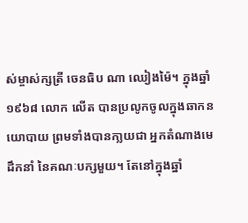ស់ម្ចាស់ក្សត្រី ចេនធិប ណា ឈៀងម៉ៃ។ ក្នុងឆ្នាំ១៩៦៨ លោក លើត បានប្រលូកចូលក្នុងឆាកនយោបាយ ព្រមទាំងបានកា្លយជា អ្នកតំណាងមេដឹកនាំ នៃគណៈបក្សមួយ។ តែនៅក្នុងឆ្នាំ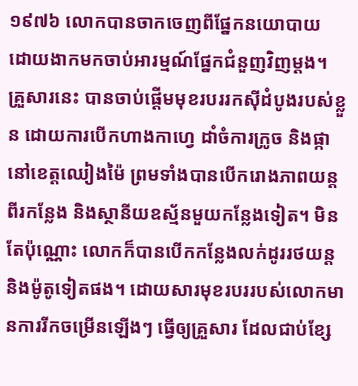១៩៧៦ លោកបានចាកចេញពីផ្នែកនយោបាយ ដោយងាកមកចាប់អារម្មណ៍ផ្នែកជំនួញវិញម្តង។
គ្រួសារនេះ បានចាប់ផ្តើមមុខរបររកស៊ីដំបូងរបស់ខ្លួន ដោយការបើកហាងកាហ្វេ ដាំចំការក្រូច និងផ្កានៅខេត្តឈៀងម៉ៃ ព្រមទាំងបានបើករោងភាពយន្តពីរកន្លែង និងស្ថានីយឧស្ម័នមួយកន្លែងទៀត។ មិនតែប៉ុណ្ណោះ លោកក៏បានបើកកន្លែងលក់ដូររថយន្ត និងម៉ូតូទៀតផង។ ដោយសារមុខរបររបស់លោកមានការរីកចម្រើនឡើងៗ ធ្វើឲ្យគ្រួសារ ដែលជាប់ខ្សែ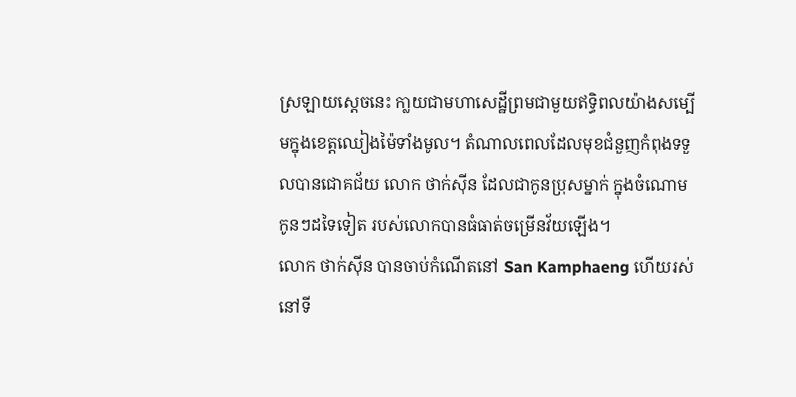ស្រឡាយសេ្តចនេះ កា្លយជាមហាសេដ្ឋីព្រមជាមួយឥទ្ធិពលយ៉ាងសម្បើមក្នុងខេត្តឈៀងម៉ៃទាំងមូល។ តំណាលពេលដែលមុខជំនួញកំពុងទទួលបានជោគជ័យ លោក ថាក់ស៊ីន ដែលជាកូនប្រុសម្នាក់ ក្នុងចំណោមកូនៗដទៃទៀត របស់លោកបានធំធាត់ចម្រើនវ័យឡើង។
លោក ថាក់ស៊ីន បានចាប់កំណើតនៅ San Kamphaeng ហើយរស់នៅទី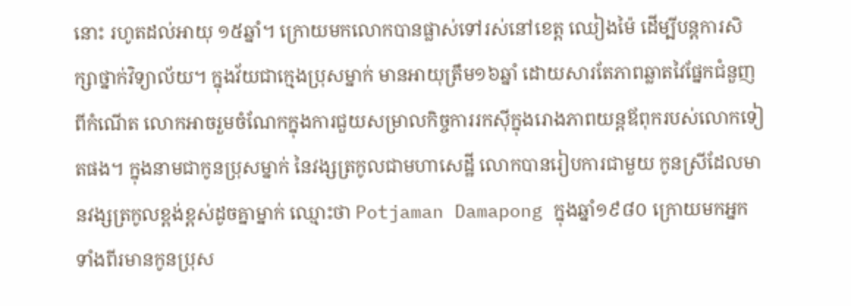នោះ រហូតដល់អាយុ ១៥ឆ្នាំ។ ក្រោយមកលោកបានផ្លាស់ទៅរស់នៅខេត្ត ឈៀងម៉ៃ ដើម្បីបន្តការសិក្សាថ្នាក់វិទ្យាល័យ។ ក្នុងវ័យជាក្មេងប្រុសម្នាក់ មានអាយុត្រឹម១៦ឆ្នាំ ដោយសារតែភាពឆ្លាតវៃផ្នែកជំនួញពីកំណើត លោកអាចរួមចំណែកក្នុងការជួយសម្រាលកិច្ចការរកស៊ីក្នុងរោងភាពយន្តឪពុករបស់លោកទៀតផង។ ក្នុងនាមជាកូនប្រុសម្នាក់ នៃវង្សត្រកូលជាមហាសេដ្ឋី លោកបានរៀបការជាមួយ កូនស្រីដែលមានវង្សត្រកូលខ្ពង់ខ្ពស់ដូចគ្នាម្នាក់ ឈ្មោះថា Potjaman Damapong ក្នុងឆ្នាំ១៩៨០ ក្រោយមកអ្នកទាំងពីរមានកូនប្រុស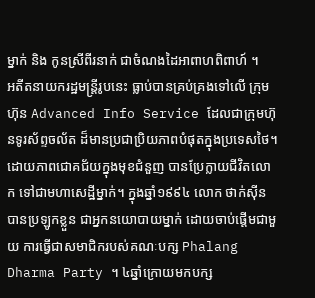ម្នាក់ និង កូនស្រីពីរនាក់ ជាចំណងដៃអាពាហពិពាហ៍ ។
អតីតនាយករដ្ឋមន្ត្រីរូបនេះ ធ្លាប់បានគ្រប់គ្រងទៅលើ ក្រុមហ៊ុន Advanced Info Service ដែលជាក្រុមហ៊ុនទូរស័ព្ទចល័ត ដ៏មានប្រជាប្រិយភាពបំផុតក្នុងប្រទេសថៃ។ ដោយភាពជោគជ័យក្នុងមុខជំនួញ បានប្រែក្លាយជីវិតលោក ទៅជាមហាសេដ្ឋីម្នាក់។ ក្នុងឆ្នាំ១៩៩៤ លោក ថាក់ស៊ីន បានប្រឡូកខ្លួន ជាអ្នកនយោបាយម្នាក់ ដោយចាប់ផ្តើមជាមួយ ការធ្វើជាសមាជិករបស់គណៈបក្ស Phalang Dharma Party ។ ៤ឆ្នាំក្រោយមកបក្ស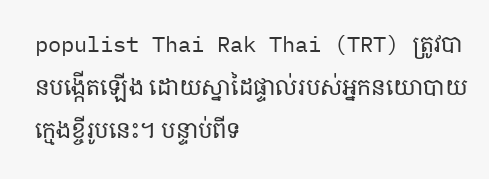populist Thai Rak Thai (TRT) ត្រូវបានបង្កើតឡើង ដោយស្នាដៃផ្ទាល់របស់អ្នកនយោបាយក្មេងខ្ចីរូបនេះ។ បន្ទាប់ពីទ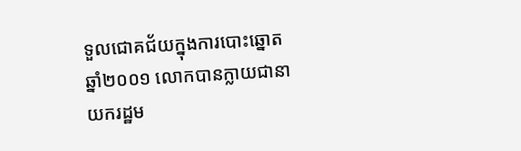ទួលជោគជ័យក្នុងការបោះឆ្នោត ឆ្នាំ២០០១ លោកបានក្លាយជានាយករដ្ឋម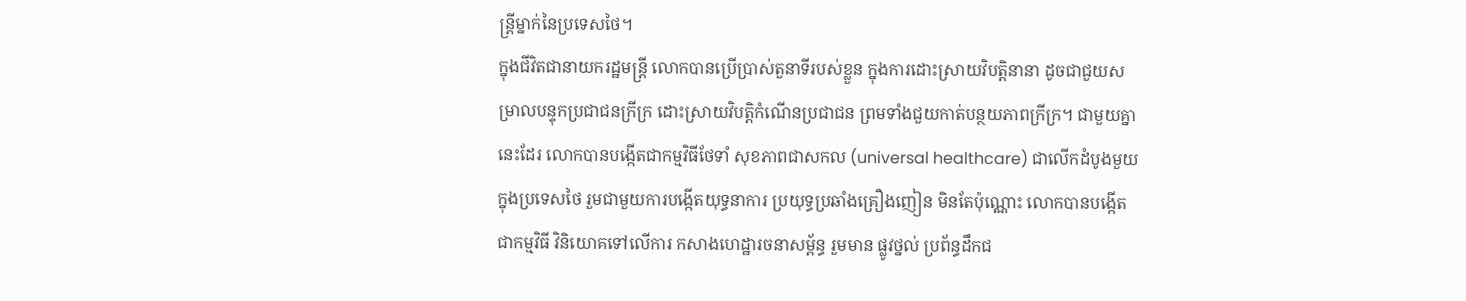ន្ត្រីម្នាក់នៃប្រទេសថៃ។
ក្នុងជីវិតជានាយករដ្ឋមន្ត្រី លោកបានប្រើប្រាស់តួនាទីរបស់ខ្លួន ក្នុងការដោះស្រាយវិបត្តិនានា ដូចជាជួយសម្រាលបន្ទុកប្រជាជនក្រីក្រ ដោះស្រាយវិបត្តិកំណើនប្រជាជន ព្រមទាំងជួយកាត់បន្ថយភាពក្រីក្រ។ ជាមួយគ្នានេះដែរ លោកបានបង្កើតជាកម្មវិធីថែទាំ សុខភាពជាសកល (universal healthcare) ជាលើកដំបូងមួយក្នុងប្រទេសថៃ រួមជាមួយការបង្កើតយុទ្ធនាការ ប្រយុទ្ធប្រឆាំងគ្រឿងញៀន មិនតែប៉ុណ្ណោះ លោកបានបង្កើតជាកម្មវិធី វិនិយោគទៅលើការ កសាងហេដ្ឋារចនាសម្ព័ន្ធ រួមមាន ផ្លូវថ្នល់ ប្រព័ន្ធដឹកជ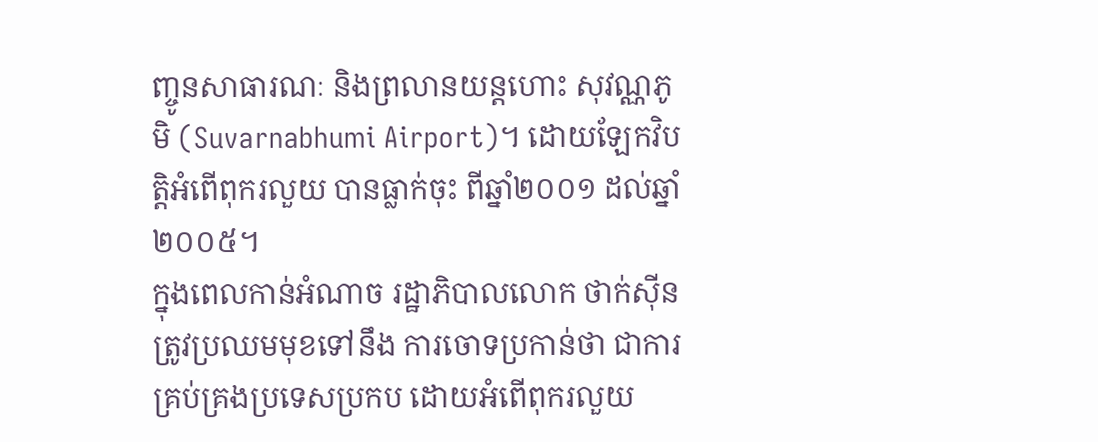ញ្ចូនសាធារណៈ និងព្រលានយន្តហោះ សុវណ្ណភូមិ (Suvarnabhumi Airport)។ ដោយឡែកវិបត្តិអំពើពុករលួយ បានធ្លាក់ចុះ ពីឆ្នាំ២០០១ ដល់ឆ្នាំ២០០៥។
ក្នុងពេលកាន់អំណាច រដ្ឋាភិបាលលោក ថាក់ស៊ីន ត្រូវប្រឈមមុខទៅនឹង ការចោទប្រកាន់ថា ជាការគ្រប់គ្រងប្រទេសប្រកប ដោយអំពើពុករលួយ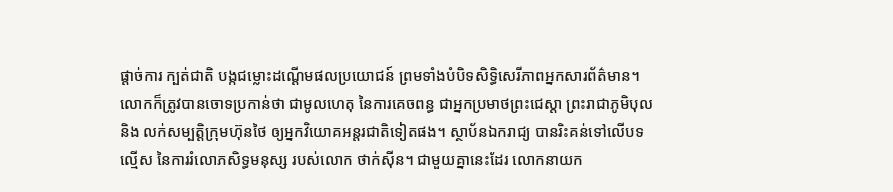ផ្តាច់ការ ក្បត់ជាតិ បង្កជម្លោះដណ្តើមផលប្រយោជន៍ ព្រមទាំងបំបិទសិទ្ធិសេរីភាពអ្នកសារព័ត៌មាន។ លោកក៏ត្រូវបានចោទប្រកាន់ថា ជាមូលហេតុ នៃការគេចពន្ធ ជាអ្នកប្រមាថព្រះជេស្តា ព្រះរាជាភូមិបុល និង លក់សម្បត្តិក្រុមហ៊ុនថៃ ឲ្យអ្នកវិយោគអន្តរជាតិទៀតផង។ ស្ថាប័នឯករាជ្យ បានរិះគន់ទៅលើបទល្មើស នៃការរំលោភសិទ្ធមនុស្ស របស់លោក ថាក់ស៊ីន។ ជាមួយគ្នានេះដែរ លោកនាយក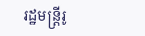រដ្ឋមន្រ្តីរូ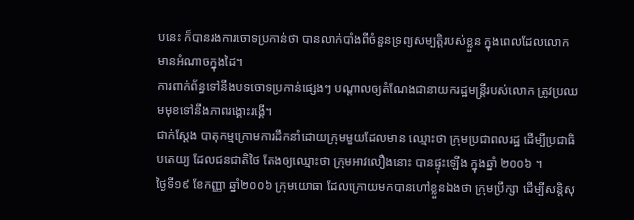បនេះ ក៏បានរងការចោទប្រកាន់ថា បានលាក់បាំងពីចំនួនទ្រព្យសម្បត្តិរបស់ខ្លួន ក្នុងពេលដែលលោកមានអំណាចក្នុងដៃ។
ការពាក់ព័ន្ធទៅនឹងបទចោទប្រកាន់ផ្សេងៗ បណ្តាលឲ្យតំណែងជានាយករដ្ឋមន្រ្តីរបស់លោក ត្រូវប្រឈមមុខទៅនឹងភាពរង្គោះរង្គើ។
ជាក់ស្តែង បាតុកម្មក្រោមការដឹកនាំដោយក្រុមមួយដែលមាន ឈ្មោះថា ក្រុមប្រជាពលរដ្ឋ ដើម្បីប្រជាធិបតេយ្យ ដែលជនជាតិថៃ តែងឲ្យឈ្មោះថា ក្រុមអាវលឿងនោះ បានផ្ទុះឡើង ក្នុងឆ្នាំ ២០០៦ ។
ថ្ងៃទី១៩ ខែកញ្ញា ឆ្នាំ២០០៦ ក្រុមយោធា ដែលក្រោយមកបានហៅខ្លួនឯងថា ក្រុមប្រឹក្សា ដើម្បីសន្តិសុ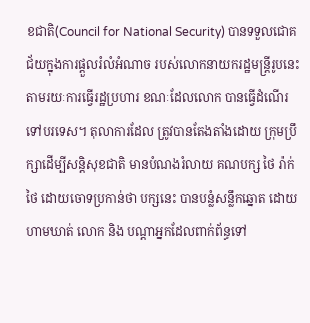ខជាតិ(Council for National Security) បានទទួលជោគជ័យក្នុងការផ្តួលរំលំអំណាច របស់លោកនាយករដ្ឋមន្ត្រីរូបនេះ តាមរយៈការធ្វើរដ្ឋប្រហារ ខណៈដែលលោក បានធ្វើដំណើរទៅបរទេស។ តុលាការដែល ត្រូវបានតែងតាំងដោយ ក្រុមប្រឹក្សាដើម្បីសន្តិសុខជាតិ មានបំណងរំលាយ គណបក្ស ថៃ រ៉ាក់ថៃ ដោយចោទប្រកាន់ថា បក្សនេះ បានបន្លំសន្លឹកឆ្នោត ដោយហាមឃាត់ លោក និង បណ្តាអ្នកដែលពាក់ព័ន្ធទៅ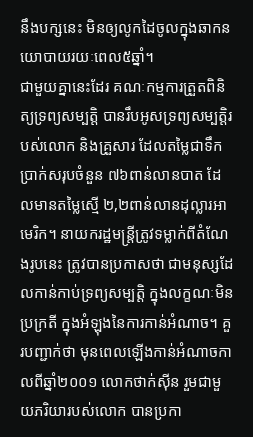នឹងបក្សនេះ មិនឲ្យលូកដៃចូលក្នុងឆាកនយោបាយរយៈពេល៥ឆ្នាំ។
ជាមួយគ្នានេះដែរ គណៈកម្មការត្រួតពិនិត្យទ្រព្យសម្បត្តិ បានរឹបអូសទ្រព្យសម្បត្តិរបស់លោក និងគ្រួសារ ដែលតម្លៃជាទឹកប្រាក់សរុបចំនួន ៧៦ពាន់លានបាត ដែលមានតម្លៃស្មើ ២,២ពាន់លានដុល្លារអាមេរិក។ នាយករដ្ឋមន្ត្រីត្រូវទម្លាក់ពីតំណែងរូបនេះ ត្រូវបានប្រកាសថា ជាមនុស្សដែលកាន់កាប់ទ្រព្យសម្បតិ្ត ក្នុងលក្ខណៈមិនប្រក្រតី ក្នុងអំឡុងនៃការកាន់អំណាច។ គួរបញ្ជាក់ថា មុនពេលឡើងកាន់អំណាចកាលពីឆ្នាំ២០០១ លោកថាក់ស៊ីន រួមជាមួយភរិយារបស់លោក បានប្រកា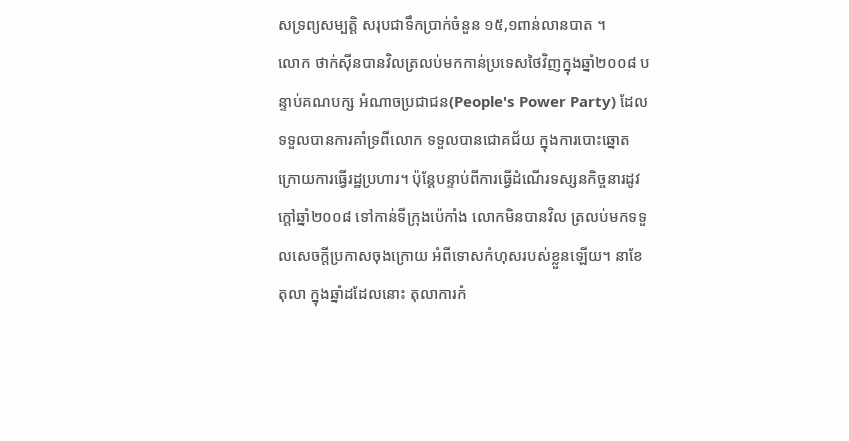សទ្រព្យសម្បត្តិ សរុបជាទឹកប្រាក់ចំនួន ១៥,១ពាន់លានបាត ។
លោក ថាក់ស៊ីនបានវិលត្រលប់មកកាន់ប្រទេសថៃវិញក្នុងឆ្នាំ២០០៨ បន្ទាប់គណបក្ស អំណាចប្រជាជន(People's Power Party) ដែលទទួលបានការគាំទ្រពីលោក ទទួលបានជោគជ័យ ក្នុងការបោះឆ្នោតក្រោយការធ្វើរដ្ឋប្រហារ។ ប៉ុន្តែបន្ទាប់ពីការធ្វើដំណើរទស្សនកិច្ចនារដូវក្តៅឆ្នាំ២០០៨ ទៅកាន់ទីក្រុងប៉េកាំង លោកមិនបានវិល ត្រលប់មកទទួលសេចក្តីប្រកាសចុងក្រោយ អំពីទោសកំហុសរបស់ខ្លួនឡើយ។ នាខែតុលា ក្នុងឆ្នាំដដែលនោះ តុលាការកំ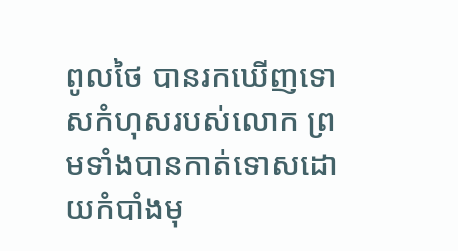ពូលថៃ បានរកឃើញទោសកំហុសរបស់លោក ព្រមទាំងបានកាត់ទោសដោយកំបាំងមុ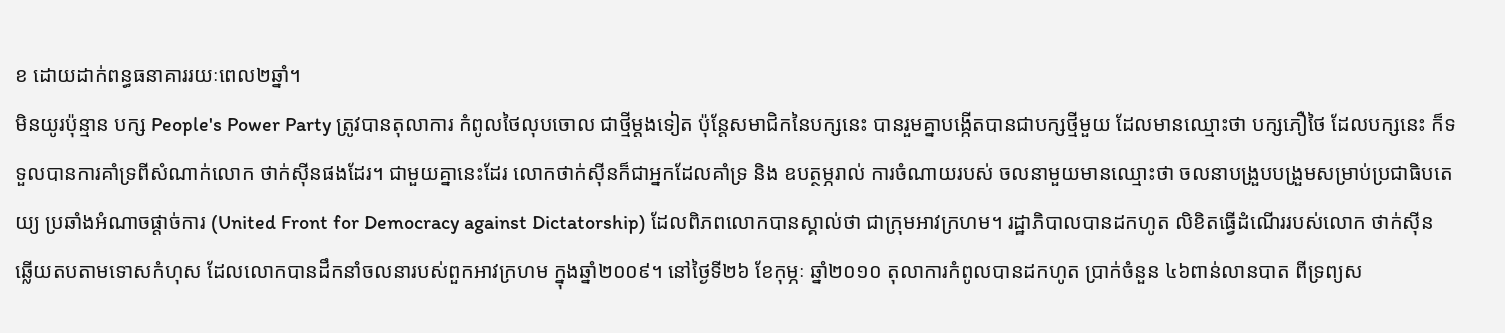ខ ដោយដាក់ពន្ធធនាគាររយៈពេល២ឆ្នាំ។
មិនយូរប៉ុន្មាន បក្ស People's Power Party ត្រូវបានតុលាការ កំពូលថៃលុបចោល ជាថ្មីម្តងទៀត ប៉ុន្តែសមាជិកនៃបក្សនេះ បានរួមគ្នាបង្កើតបានជាបក្សថ្មីមួយ ដែលមានឈ្មោះថា បក្សភឿថៃ ដែលបក្សនេះ ក៏ទទួលបានការគាំទ្រពីសំណាក់លោក ថាក់ស៊ីនផងដែរ។ ជាមួយគ្នានេះដែរ លោកថាក់ស៊ីនក៏ជាអ្នកដែលគាំទ្រ និង ឧបត្ថម្ភរាល់ ការចំណាយរបស់ ចលនាមួយមានឈ្មោះថា ចលនាបង្រួបបង្រួមសម្រាប់ប្រជាធិបតេយ្យ ប្រឆាំងអំណាចផ្តាច់ការ (United Front for Democracy against Dictatorship) ដែលពិភពលោកបានស្គាល់ថា ជាក្រុមអាវក្រហម។ រដ្ឋាភិបាលបានដកហូត លិខិតធ្វើដំណើររបស់លោក ថាក់ស៊ីន ឆ្លើយតបតាមទោសកំហុស ដែលលោកបានដឹកនាំចលនារបស់ពួកអាវក្រហម ក្នុងឆ្នាំ២០០៩។ នៅថ្ងៃទី២៦ ខែកុម្ភៈ ឆ្នាំ២០១០ តុលាការកំពូលបានដកហូត ប្រាក់ចំនួន ៤៦ពាន់លានបាត ពីទ្រព្យស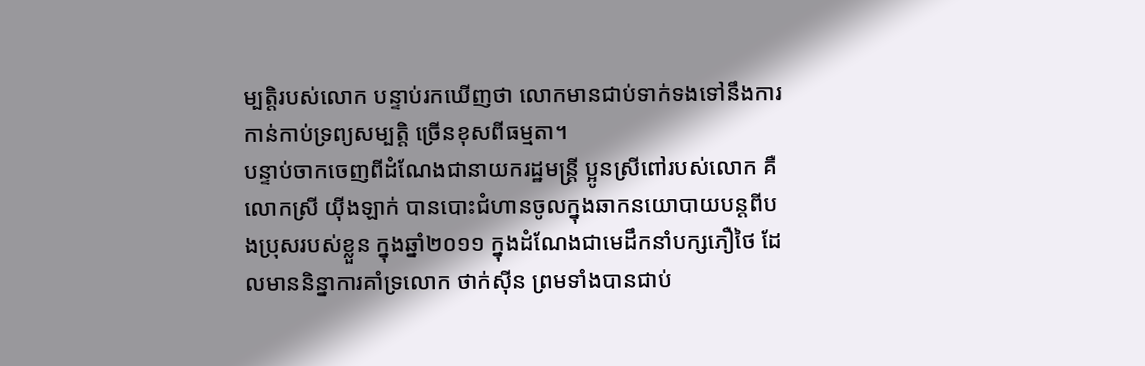ម្បត្តិរបស់លោក បន្ទាប់រកឃើញថា លោកមានជាប់ទាក់ទងទៅនឹងការកាន់កាប់ទ្រព្យសម្បត្តិ ច្រើនខុសពីធម្មតា។
បន្ទាប់ចាកចេញពីដំណែងជានាយករដ្ឋមន្ត្រី ប្អូនស្រីពៅរបស់លោក គឺ លោកស្រី យ៉ីងឡាក់ បានបោះជំហានចូលក្នុងឆាកនយោបាយបន្តពីបងប្រុសរបស់ខ្លួន ក្នុងឆ្នាំ២០១១ ក្នុងដំណែងជាមេដឹកនាំបក្សភឿថៃ ដែលមាននិន្នាការគាំទ្រលោក ថាក់ស៊ីន ព្រមទាំងបានជាប់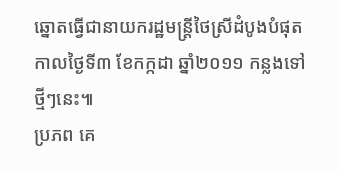ឆ្នោតធ្វើជានាយករដ្ឋមន្ត្រីថៃស្រីដំបូងបំផុត កាលថ្ងៃទី៣ ខែកក្កដា ឆ្នាំ២០១១ កន្លងទៅថ្មីៗនេះ៕
ប្រភព គេ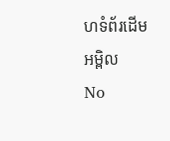ហទំព័រដើមអម្ពិល
No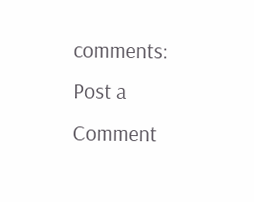comments:
Post a Comment